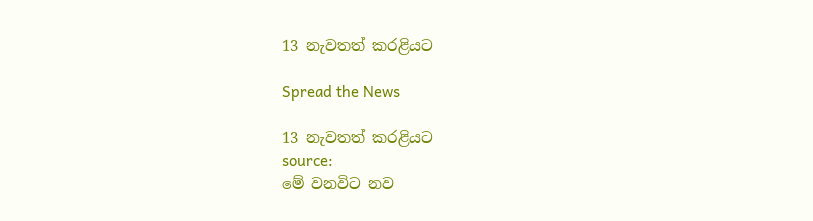13 නැවතත් කරළියට

Spread the News

13 නැවතත් කරළියට
source:
මේ වනවිට නව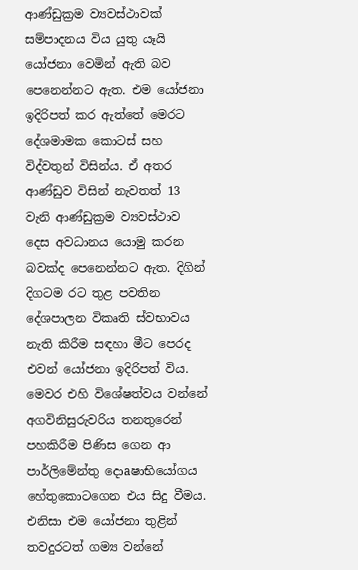ආණ්‌ඩුක්‍රම ව්‍යවස්‌ථාවක්‌ සම්පාදනය විය යුතු යෑයි යෝජනා වෙමින් ඇති බව පෙනෙන්නට ඇත. එම යෝජනා ඉදිරිපත් කර ඇත්තේ මෙරට දේශමාමක කොටස්‌ සහ විද්වතුන් විසින්ය. ඒ අතර ආණ්‌ඩුව විසින් නැවතත් 13 වැනි ආණ්‌ඩුක්‍රම ව්‍යවස්‌ථාව දෙස අවධානය යොමු කරන බවක්‌ද පෙනෙන්නට ඇත. දිගින් දිගටම රට තුළ පවතින දේශපාලන විකෘති ස්‌වභාවය නැති කිරීම සඳහා මීට පෙරද එවන් යෝජනා ඉදිරිපත් විය. මෙවර එහි විශේෂත්වය වන්නේ අගවිනිසුරුවරිය තනතුරෙන් පහකිරීම පිණිස ගෙන ආ පාර්ලිමේන්තු දොaෂාභියෝගය හේතුකොටගෙන එය සිදු වීමය. එනිසා එම යෝජනා තුළින් තවදුරටත් ගම්‍ය වන්නේ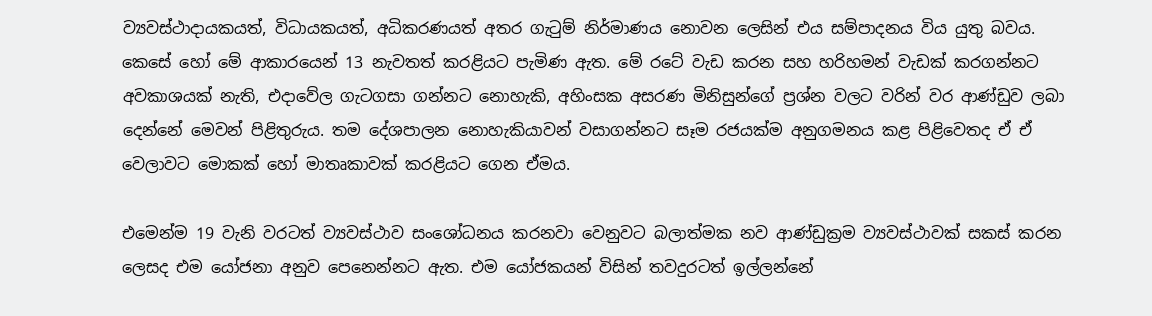ව්‍යවස්‌ථාදායකයත්, විධායකයත්, අධිකරණයත් අතර ගැටුම් නිර්මාණය නොවන ලෙසින් එය සම්පාදනය විය යුතු බවය. කෙසේ හෝ මේ ආකාරයෙන් 13 නැවතත් කරළියට පැමිණ ඇත. මේ රටේ වැඩ කරන සහ හරිහමන් වැඩක්‌ කරගන්නට අවකාශයක්‌ නැති, එදාවේල ගැටගසා ගන්නට නොහැකි, අහිංසක අසරණ මිනිසුන්ගේ ප්‍රශ්න වලට වරින් වර ආණ්‌ඩුව ලබා දෙන්නේ මෙවන් පිළිතුරුය. තම දේශපාලන නොහැකියාවන් වසාගන්නට සෑම රජයක්‌ම අනුගමනය කළ පිළිවෙතද ඒ ඒ වෙලාවට මොකක්‌ හෝ මාතෘකාවක්‌ කරළියට ගෙන ඒමය.

එමෙන්ම 19 වැනි වරටත් ව්‍යවස්‌ථාව සංශෝධනය කරනවා වෙනුවට බලාත්මක නව ආණ්‌ඩුක්‍රම ව්‍යවස්‌ථාවක්‌ සකස්‌ කරන ලෙසද එම යෝජනා අනුව පෙනෙන්නට ඇත. එම යෝජකයන් විසින් තවදුරටත් ඉල්ලන්නේ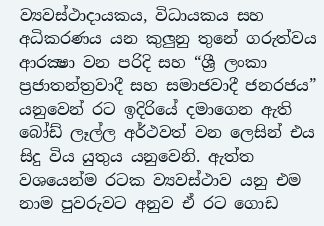ව්‍යවස්‌ථාදායකය, විධායකය සහ අධිකරණය යන කුලුනු තුනේ ගරුත්වය ආරක්‍ෂා වන පරිදි සහ “ශ්‍රී ලංකා ප්‍රජාතන්ත්‍රවාදී සහ සමාජවාදී ජනරජය” යනුවෙන් රට ඉදිරියේ දමාගෙන ඇති බෝඩ් ලෑල්ල අර්ථවත් වන ලෙසින් එය සිදු විය යුතුය යනුවෙනි. ඇත්ත වශයෙන්ම රටක ව්‍යවස්‌ථාව යනු එම නාම පුවරුවට අනුව ඒ රට ගොඩ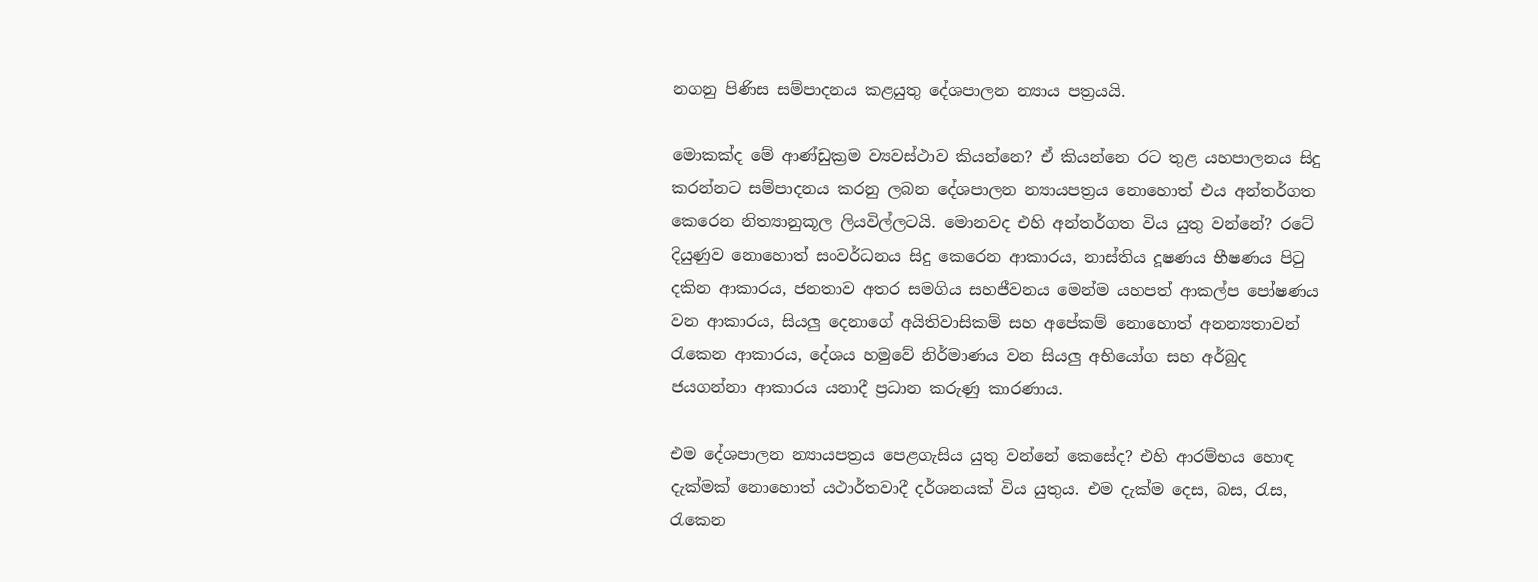නගනු පිණිස සම්පාදනය කළයුතු දේශපාලන න්‍යාය පත්‍රයයි.

මොකක්‌ද මේ ආණ්‌ඩුක්‍රම ව්‍යවස්‌ථාව කියන්නෙ? ඒ කියන්නෙ රට තුළ යහපාලනය සිදු කරන්නට සම්පාදනය කරනු ලබන දේශපාලන න්‍යායපත්‍රය නොහොත් එය අන්තර්ගත කෙරෙන නිත්‍යානුකූල ලියවිල්ලටයි. මොනවද එහි අන්තර්ගත විය යුතු වන්නේ? රටේ දියුණුව නොහොත් සංවර්ධනය සිදු කෙරෙන ආකාරය, නාස්‌තිය දූෂණය භීෂණය පිටු දකින ආකාරය, ජනතාව අතර සමගිය සහජීවනය මෙන්ම යහපත් ආකල්ප පෝෂණය වන ආකාරය, සියලු දෙනාගේ අයිතිවාසිකම් සහ අපේකම් නොහොත් අනන්‍යතාවන් රැකෙන ආකාරය, දේශය හමුවේ නිර්මාණය වන සියලු අභියෝග සහ අර්බුද ජයගන්නා ආකාරය යනාදී ප්‍රධාන කරුණු කාරණාය.

එම දේශපාලන න්‍යායපත්‍රය පෙළගැසිය යුතු වන්නේ කෙසේද? එහි ආරම්භය හොඳ දැක්‌මක්‌ නොහොත් යථාර්තවාදී දර්ශනයක්‌ විය යුතුය. එම දැක්‌ම දෙස, බස, රැස, රැකෙන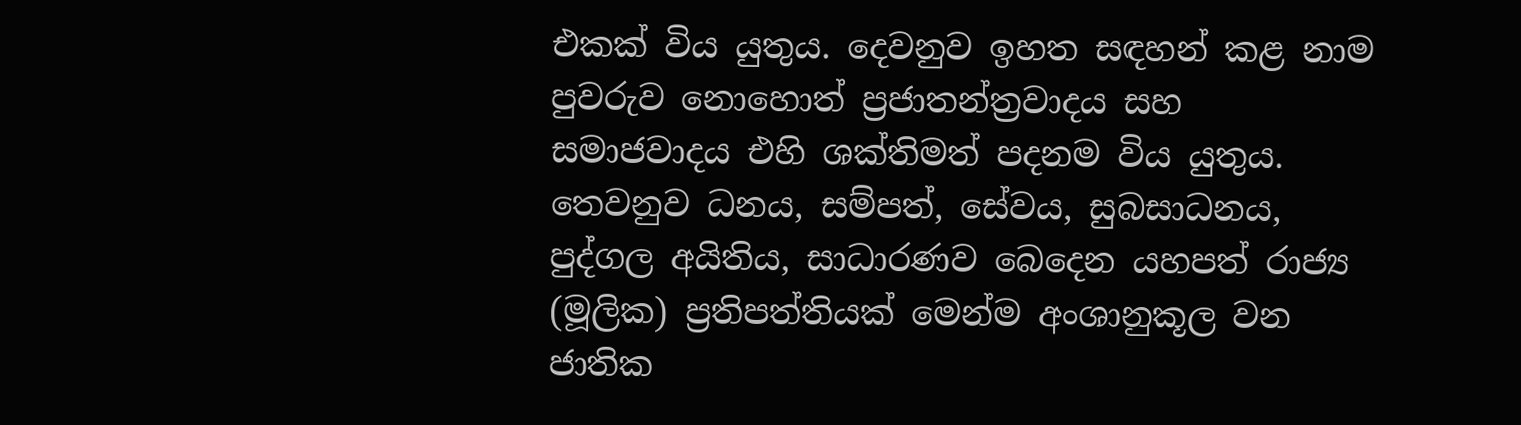එකක්‌ විය යුතුය. දෙවනුව ඉහත සඳහන් කළ නාම පුවරුව නොහොත් ප්‍රජාතන්ත්‍රවාදය සහ සමාජවාදය එහි ශක්‌තිමත් පදනම විය යුතුය. තෙවනුව ධනය, සම්පත්, සේවය, සුබසාධනය, පුද්ගල අයිතිය, සාධාරණව බෙදෙන යහපත් රාජ්‍ය (මූලික) ප්‍රතිපත්තියක්‌ මෙන්ම අංශානුකූල වන ජාතික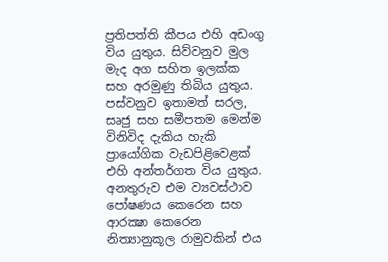ප්‍රතිපත්ති කීපය එහි අඩංගු විය යුතුය. සිව්වනුව මුල මැද අග සහිත ඉලක්‌ක සහ අරමුණු තිබිය යුතුය. පස්‌වනුව ඉතාමත් සරල, සෘජු සහ සමීපතම මෙන්ම විනිවිද දැකිය හැකි ප්‍රායෝගික වැඩපිළිවෙළක්‌ එහි අන්තර්ගත විය යුතුය. අනතුරුව එම ව්‍යවස්‌ථාව පෝෂණය කෙරෙන සහ ආරක්‍ෂා කෙරෙන නිත්‍යානුකූල රාමුවකින් එය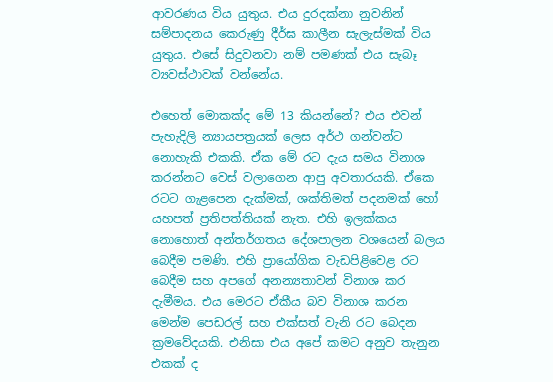ආවරණය විය යුතුය. එය දුරදක්‌නා නුවනින් සම්පාදනය කෙරුණු දීර්ඝ කාලීන සැලැස්‌මක්‌ විය යුතුය. එසේ සිදුවනවා නම් පමණක්‌ එය සැබෑ ව්‍යවස්‌ථාවක්‌ වන්නේය.

එහෙත් මොකක්‌ද මේ 13 කියන්නේ? එය එවන් පැහැදිලි න්‍යායපත්‍රයක්‌ ලෙස අර්ථ ගන්වන්ට නොහැකි එකකි. ඒක මේ රට දැය සමය විනාශ කරන්නට වෙස්‌ වලාගෙන ආපු අවතාරයකි. ඒකෙ රටට ගැළපෙන දැක්‌මක්‌, ශක්‌තිමත් පදනමක්‌ හෝ යහපත් ප්‍රතිපත්තියක්‌ නැත. එහි ඉලක්‌කය නොහොත් අන්තර්ගතය දේශපාලන වශයෙන් බලය බෙදීම පමණි. එහි ප්‍රායෝගික වැඩපිළිවෙළ රට බෙදීම සහ අපගේ අනන්‍යතාවන් විනාශ කර දැමීමය. එය මෙරට ඒකීය බව විනාශ කරන මෙන්ම පෙඩරල් සහ එක්‌සත් වැනි රට බෙදන ක්‍රමවේදයකි. එනිසා එය අපේ කමට අනුව තැනුන එකක්‌ ද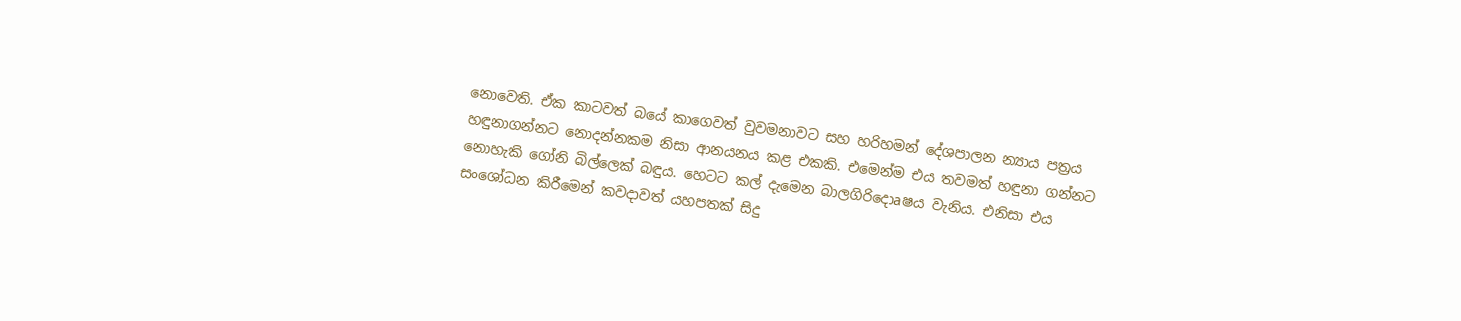නොවෙති. ඒක කාටවත් බයේ කාගෙවත් වුවමනාවට සහ හරිහමන් දේශපාලන න්‍යාය පත්‍රය හඳුනාගන්නට නොදන්නකම නිසා ආනයනය කළ එකකි. එමෙන්ම එය තවමත් හඳුනා ගන්නට නොහැකි ගෝනි බිල්ලෙක්‌ බඳුය. හෙටට කල් දැමෙන බාලගිරිදොaෂය වැනිය. එනිසා එය සංශෝධන කිරීමෙන් කවදාවත් යහපතක්‌ සිදු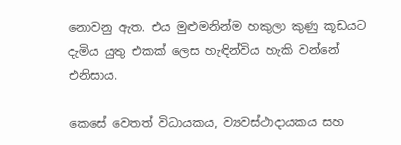නොවනු ඇත. එය මුළුමනින්ම හකුලා කුණු කූඩයට දැමිය යුතු එකක්‌ ලෙස හැඳින්විය හැකි වන්නේ එනිසාය.

කෙසේ වෙතත් විධායකය, ව්‍යවස්‌ථාදායකය සහ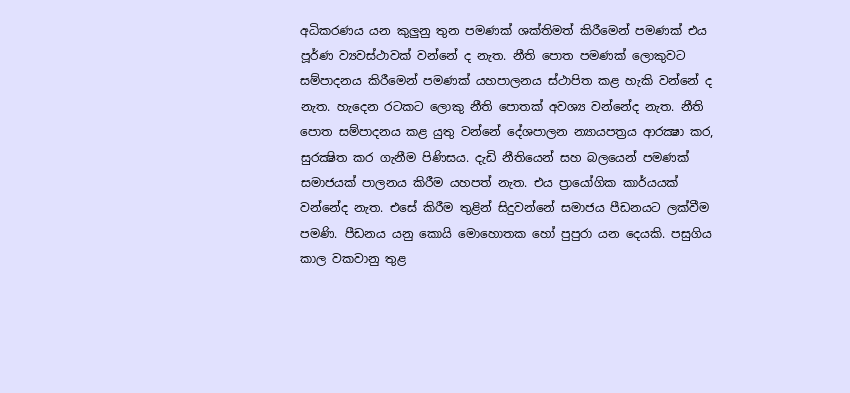අධිකරණය යන කුලුනු තුන පමණක්‌ ශක්‌තිමත් කිරීමෙන් පමණක්‌ එය පූර්ණ ව්‍යවස්‌ථාවක්‌ වන්නේ ද නැත. නීති පොත පමණක්‌ ලොකුවට සම්පාදනය කිරීමෙන් පමණක්‌ යහපාලනය ස්‌ථාපිත කළ හැකි වන්නේ ද නැත. හැදෙන රටකට ලොකු නීති පොතක්‌ අවශ්‍ය වන්නේද නැත. නීති පොත සම්පාදනය කළ යුතු වන්නේ දේශපාලන න්‍යායපත්‍රය ආරක්‍ෂා කර, සුරක්‍ෂිත කර ගැනීම පිණිසය. දැඩි නීතියෙන් සහ බලයෙන් පමණක්‌ සමාජයක්‌ පාලනය කිරීම යහපත් නැත. එය ප්‍රායෝගික කාර්යයක්‌ වන්නේද නැත. එසේ කිරීම තුළින් සිදුවන්නේ සමාජය පීඩනයට ලක්‌වීම පමණි. පීඩනය යනු කොයි මොහොතක හෝ පුපුරා යන දෙයකි. පසුගිය කාල වකවානු තුළ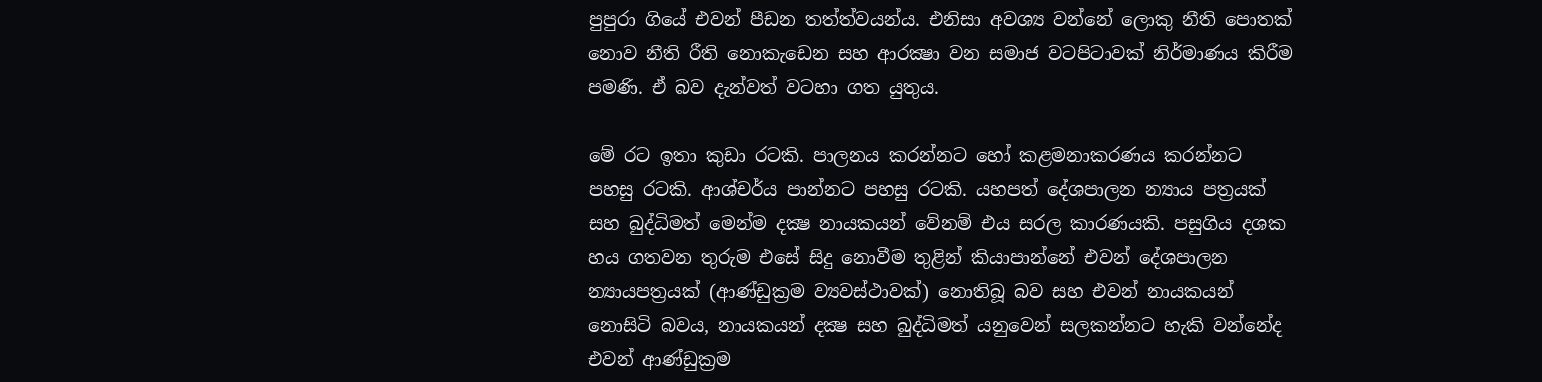පුපුරා ගියේ එවන් පීඩන තත්ත්වයන්ය. එනිසා අවශ්‍ය වන්නේ ලොකු නීති පොතක්‌ නොව නීති රීති නොකැඩෙන සහ ආරක්‍ෂා වන සමාජ වටපිටාවක්‌ නිර්මාණය කිරීම පමණි. ඒ බව දැන්වත් වටහා ගත යුතුය.

මේ රට ඉතා කුඩා රටකි. පාලනය කරන්නට හෝ කළමනාකරණය කරන්නට පහසු රටකි. ආශ්චර්ය පාන්නට පහසු රටකි. යහපත් දේශපාලන න්‍යාය පත්‍රයක්‌ සහ බුද්ධිමත් මෙන්ම දක්‍ෂ නායකයන් වේනම් එය සරල කාරණයකි. පසුගිය දශක හය ගතවන තුරුම එසේ සිදු නොවීම තුළින් කියාපාන්නේ එවන් දේශපාලන න්‍යායපත්‍රයක්‌ (ආණ්‌ඩුක්‍රම ව්‍යවස්‌ථාවක්‌) නොතිබූ බව සහ එවන් නායකයන් නොසිටි බවය, නායකයන් දක්‍ෂ සහ බුද්ධිමත් යනුවෙන් සලකන්නට හැකි වන්නේද එවන් ආණ්‌ඩුක්‍රම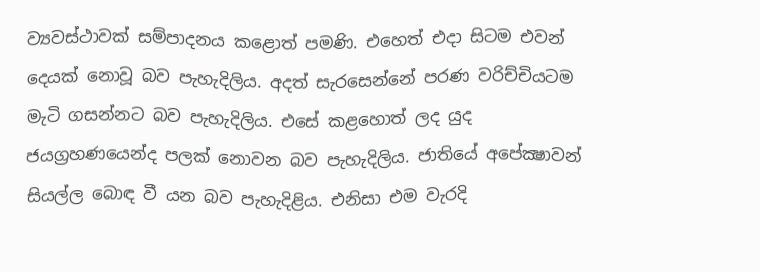ව්‍යවස්‌ථාවක්‌ සම්පාදනය කළොත් පමණි. එහෙත් එදා සිටම එවන් දෙයක්‌ නොවූ බව පැහැදිලිය. අදත් සැරසෙන්නේ පරණ වරිච්චියටම මැටි ගසන්නට බව පැහැදිලිය. එසේ කළහොත් ලද යුද ජයග්‍රහණයෙන්ද පලක්‌ නොවන බව පැහැදිලිය. ජාතියේ අපේක්‍ෂාවන් සියල්ල බොඳ වී යන බව පැහැදිළිය. එනිසා එම වැරදි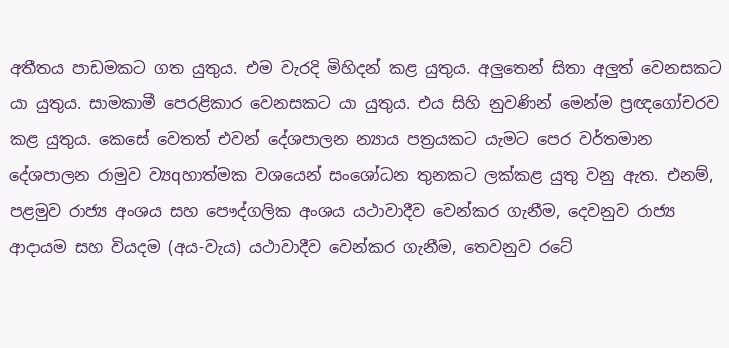අතීතය පාඩමකට ගත යුතුය. එම වැරදි මිහිදන් කළ යුතුය. අලුතෙන් සිතා අලුත් වෙනසකට යා යුතුය. සාමකාමී පෙරළිකාර වෙනසකට යා යුතුය. එය සිහි නුවණින් මෙන්ම ප්‍රඥගෝචරව කළ යුතුය. කෙසේ වෙතත් එවන් දේශපාලන න්‍යාය පත්‍රයකට යැමට පෙර වර්තමාන දේශපාලන රාමුව ව්‍යqහාත්මක වශයෙන් සංශෝධන තුනකට ලක්‌කළ යුතු වනු ඇත. එනම්, පළමුව රාජ්‍ය අංශය සහ පෞද්ගලික අංශය යථාවාදීව වෙන්කර ගැනීම, දෙවනුව රාජ්‍ය ආදායම සහ වියදම (අය-වැය) යථාවාදීව වෙන්කර ගැනීම, තෙවනුව රටේ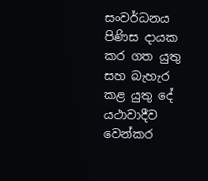සංවර්ධනය පිණිස දායක කර ගත යුතු සහ බැහැර කළ යුතු දේ යථාවාදීව වෙන්කර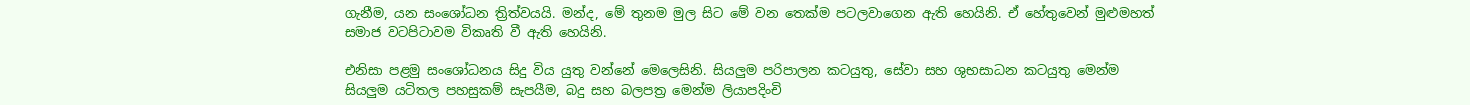ගැනීම, යන සංශෝධන ත්‍රිත්වයයි. මන්ද, මේ තුනම මුල සිට මේ වන තෙක්‌ම පටලවාගෙන ඇති හෙයිනි. ඒ හේතුවෙන් මුළුමහත් සමාජ වටපිටාවම විකෘති වී ඇති හෙයිනි.

එනිසා පළමු සංශෝධනය සිදු විය යුතු වන්නේ මෙලෙසිනි. සියලුම පරිපාලන කටයුතු, සේවා සහ ශුභසාධන කටයුතු මෙන්ම සියලුම යටිතල පහසුකම් සැපයීම, බදු සහ බලපත්‍ර මෙන්ම ලියාපදිංචි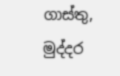ගාස්‌තු, මුද්දර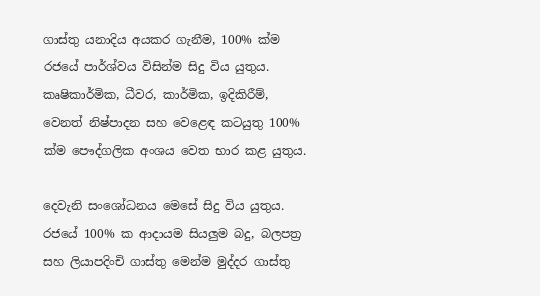ගාස්‌තු යනාදිය අයකර ගැනීම, 100% ක්‌ම රජයේ පාර්ශ්වය විසින්ම සිදු විය යුතුය. කෘෂිකාර්මික, ධීවර, කාර්මික, ඉදිකිරීම්, වෙනත් නිෂ්පාදන සහ වෙළෙඳ කටයුතු 100% ක්‌ම පෞද්ගලික අංශය වෙත භාර කළ යුතුය.

දෙවැනි සංශෝධනය මෙසේ සිදු විය යුතුය. රජයේ 100% ක ආදායම සියලුම බදු, බලපත්‍ර සහ ලියාපදිංචි ගාස්‌තු මෙන්ම මුද්දර ගාස්‌තු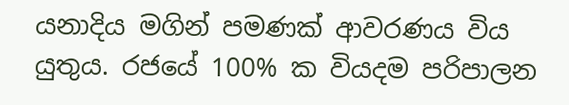යනාදිය මගින් පමණක්‌ ආවරණය විය යුතුය. රජයේ 100% ක වියදම පරිපාලන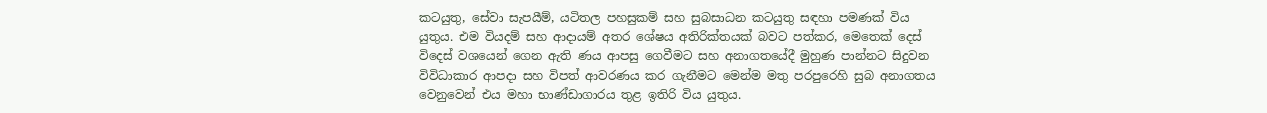කටයුතු, සේවා සැපයීම්, යටිතල පහසුකම් සහ සුබසාධන කටයුතු සඳහා පමණක්‌ විය යුතුය. එම වියදම් සහ ආදායම් අතර ශේෂය අතිරික්‌තයක්‌ බවට පත්කර, මෙතෙක්‌ දෙස්‌ විදෙස්‌ වශයෙන් ගෙන ඇති ණය ආපසු ගෙවීමට සහ අනාගතයේදී මුහුණ පාන්නට සිදුවන විවිධාකාර ආපදා සහ විපත් ආවරණය කර ගැනීමට මෙන්ම මතු පරපුරෙහි සුබ අනාගතය වෙනුවෙන් එය මහා භාණ්‌ඩාගාරය තුළ ඉතිරි විය යුතුය.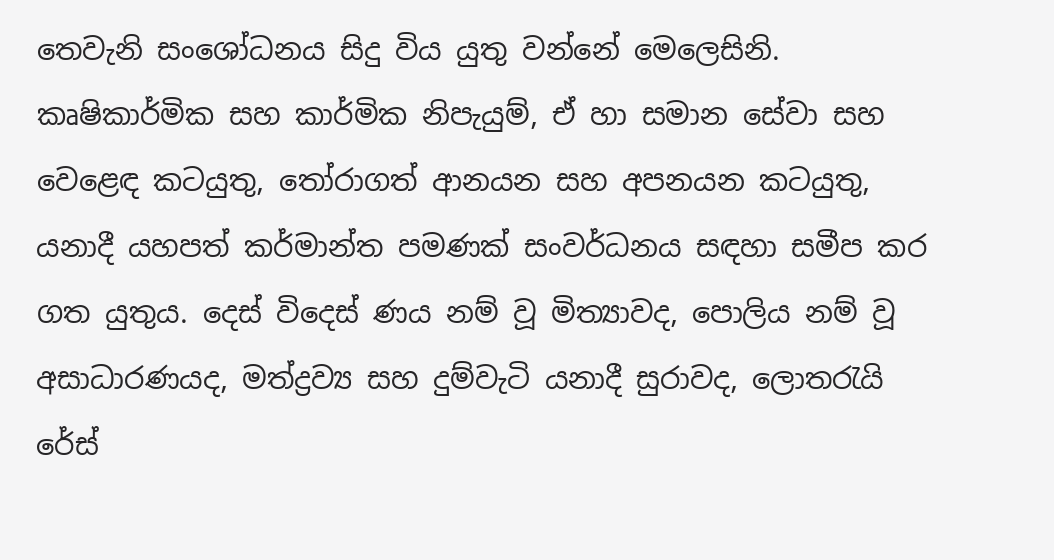තෙවැනි සංශෝධනය සිදු විය යුතු වන්නේ මෙලෙසිනි. කෘෂිකාර්මික සහ කාර්මික නිපැයුම්, ඒ හා සමාන සේවා සහ වෙළෙඳ කටයුතු, තෝරාගත් ආනයන සහ අපනයන කටයුතු, යනාදී යහපත් කර්මාන්ත පමණක්‌ සංවර්ධනය සඳහා සමීප කර ගත යුතුය. දෙස්‌ විදෙස්‌ ණය නම් වූ මිත්‍යාවද, පොලිය නම් වූ අසාධාරණයද, මත්ද්‍රව්‍ය සහ දුම්වැටි යනාදී සුරාවද, ලොතරැයි රේස්‌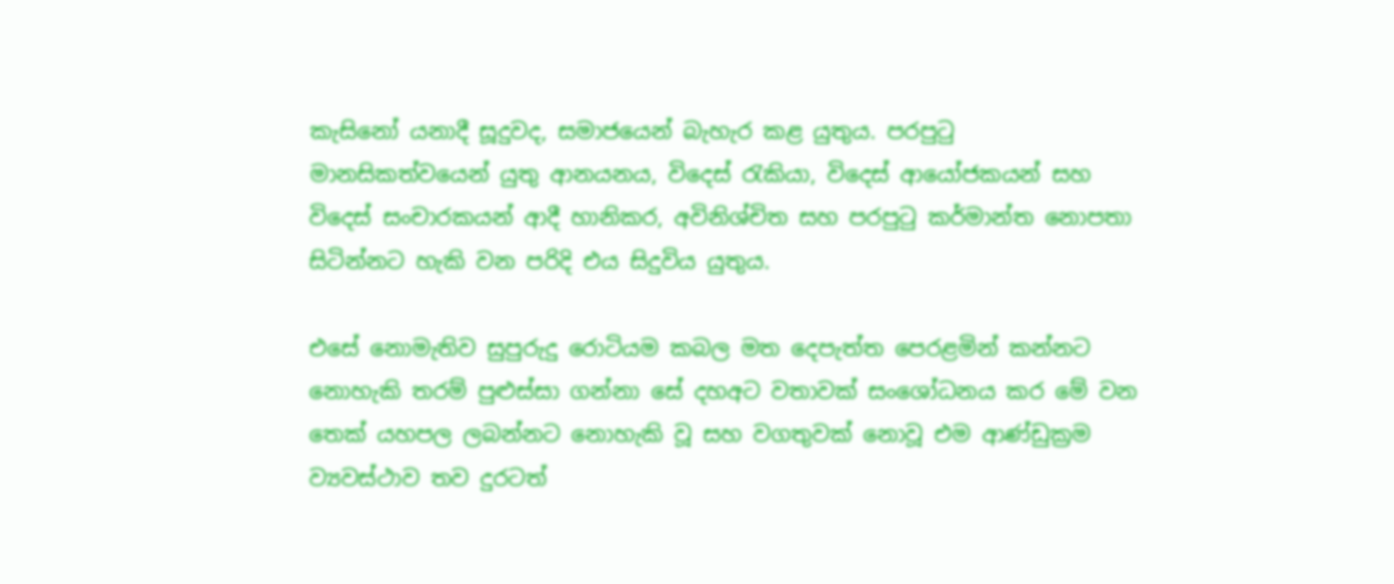කැසිනෝ යනාදී සූදුවද, සමාජයෙන් බැහැර කළ යුතුය. පරපුටු මානසිකත්වයෙන් යුතු ආනයනය, විදෙස්‌ රැකියා, විදෙස්‌ ආයෝජකයන් සහ විදෙස්‌ සංචාරකයන් ආදී හානිකර, අවිනිශ්චිත සහ පරපුටු කර්මාන්ත නොපතා සිටින්නට හැකි වන පරිදි එය සිදුවිය යුතුය.

එසේ නොමැතිව සුපුරුදු රොටියම කබල මත දෙපැත්ත පෙරළමින් කන්නට නොහැකි තරම් පුළුස්‌සා ගන්නා සේ දහඅට වතාවක්‌ සංශෝධනය කර මේ වන තෙක්‌ යහපල ලබන්නට නොහැකි වූ සහ වගතුවක්‌ නොවූ එම ආණ්‌ඩුක්‍රම ව්‍යවස්‌ථාව තව දුරටත්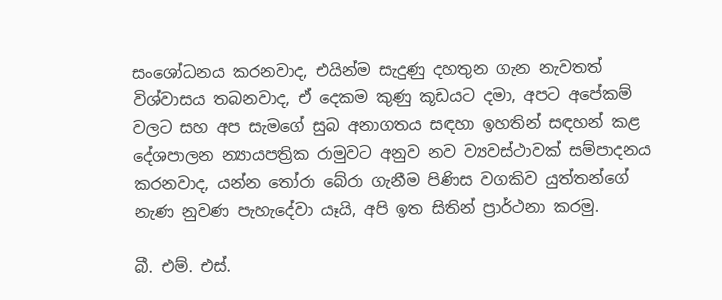සංශෝධනය කරනවාද, එයින්ම සැදුණු දහතුන ගැන නැවතත් විශ්වාසය තබනවාද, ඒ දෙකම කුණු කූඩයට දමා, අපට අපේකම් වලට සහ අප සැමගේ සුබ අනාගතය සඳහා ඉහතින් සඳහන් කළ දේශපාලන න්‍යායපත්‍රික රාමුවට අනුව නව ව්‍යවස්‌ථාවක්‌ සම්පාදනය කරනවාද, යන්න තෝරා බේරා ගැනීම පිණිස වගකිව යුත්තන්ගේ නැණ නුවණ පැහැදේවා යෑයි, අපි ඉත සිතින් ප්‍රාර්ථනා කරමු.

බී. එම්. එස්‌.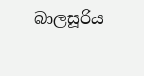බාලසූරිය